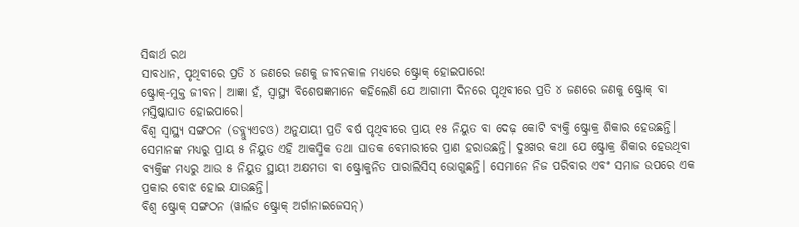ସିଦ୍ଧାର୍ଥ ରଥ
ସାବଧାନ, ପୃଥିବୀରେ ପ୍ରତି ୪ ଜଣରେ ଜଣକୁ ଜୀବନକାଳ ମଧ୍ୟରେ ଷ୍ଟ୍ରୋକ୍ ହୋଇପାରେ!
ଷ୍ଟ୍ରୋକ୍-ମୁକ୍ତ ଜୀବନ। ଆଜ୍ଞା ହଁ, ସ୍ୱାସ୍ଥ୍ୟ ବିଶେଷଜ୍ଞମାନେ କହିଲେଣି ଯେ ଆଗାମୀ ଦିନରେ ପୃଥିବୀରେ ପ୍ରତି ୪ ଜଣରେ ଜଣକୁ ଷ୍ଟ୍ରୋକ୍ ବା ମସ୍ତିଷ୍କାଘାତ ହୋଇପାରେ।
ବିଶ୍ୱ ସ୍ୱାସ୍ଥ୍ୟ ସଙ୍ଗଠନ (ଡବ୍ଲ୍ୟୁଏଚଓ) ଅନୁଯାୟୀ ପ୍ରତି ବର୍ଷ ପୃଥିବୀରେ ପ୍ରାୟ ୧୫ ନିୟୁତ ବା ଦେଢ଼ କୋଟି ବ୍ୟକ୍ତି ଷ୍ଟ୍ରୋକ୍ର ଶିକାର ହେଉଛନ୍ତି। ସେମାନଙ୍କ ମଧ୍ୟରୁ ପ୍ରାୟ ୫ ନିୟୁତ ଏହି ଆକସ୍ମିକ ତଥା ଘାତକ ବେମାରୀରେ ପ୍ରାଣ ହରାଉଛନ୍ତି। ଦୁଃଖର କଥା ଯେ ଷ୍ଟ୍ରୋକ୍ର ଶିକାର ହେଉଥିବା ବ୍ୟକ୍ତିଙ୍କ ମଧ୍ୟରୁ ଆଉ ୫ ନିୟୁତ ସ୍ଥାୟୀ ଅକ୍ଷମତା ବା ଷ୍ଟ୍ରୋକ୍ଜନିତ ପାରାଲିସିସ୍ ଭୋଗୁଛନ୍ତି। ସେମାନେ ନିଜ ପରିବାର ଏବଂ ସମାଜ ଉପରେ ଏକ ପ୍ରକାର ବୋଝ ହୋଇ ଯାଉଛନ୍ତି।
ବିଶ୍ୱ ଷ୍ଟ୍ରୋକ୍ ସଙ୍ଗଠନ (ୱାର୍ଲଡ ଷ୍ଟ୍ରୋକ୍ ଅର୍ଗାନାଇଜେସନ୍)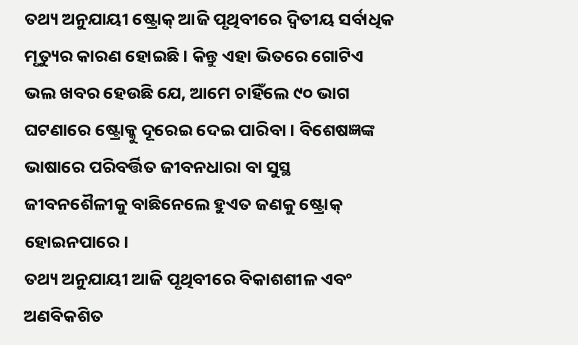ତଥ୍ୟ ଅନୁଯାୟୀ ଷ୍ଟ୍ରୋକ୍ ଆଜି ପୃଥିବୀରେ ଦ୍ୱିତୀୟ ସର୍ବାଧିକ ମୃତ୍ୟୁର କାରଣ ହୋଇଛି। କିନ୍ତୁ ଏହା ଭିତରେ ଗୋଟିଏ ଭଲ ଖବର ହେଉଛି ଯେ, ଆମେ ଚାହିଁଲେ ୯୦ ଭାଗ ଘଟଣାରେ ଷ୍ଟ୍ରୋକ୍କୁ ଦୂରେଇ ଦେଇ ପାରିବା। ବିଶେଷଜ୍ଞଙ୍କ ଭାଷାରେ ପରିବର୍ତ୍ତିତ ଜୀବନଧାରା ବା ସୁସ୍ଥ ଜୀବନଶୈଳୀକୁ ବାଛିନେଲେ ହୁଏତ ଜଣକୁ ଷ୍ଟ୍ରୋକ୍ ହୋଇନପାରେ।
ତଥ୍ୟ ଅନୁଯାୟୀ ଆଜି ପୃଥିବୀରେ ବିକାଶଶୀଳ ଏବଂ ଅଣବିକଶିତ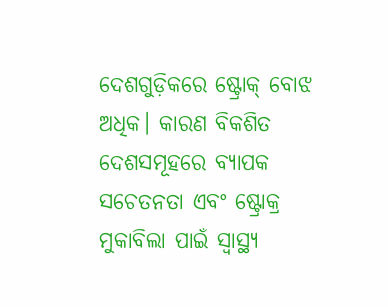ଦେଶଗୁଡ଼ିକରେ ଷ୍ଟ୍ରୋକ୍ ବୋଝ ଅଧିକ। କାରଣ ବିକଶିତ ଦେଶସମୂହରେ ବ୍ୟାପକ ସଚେତନତା ଏବଂ ଷ୍ଟ୍ରୋକ୍ର ମୁକାବିଲା ପାଇଁ ସ୍ୱାସ୍ଥ୍ୟ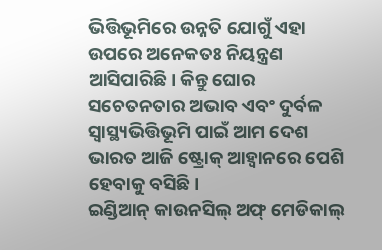ଭିତ୍ତିଭୂମିରେ ଉନ୍ନତି ଯୋଗୁଁ ଏହା ଉପରେ ଅନେକତଃ ନିୟନ୍ତ୍ରଣ ଆସିପାରିଛି। କିନ୍ତୁ ଘୋର ସଚେତନତାର ଅଭାବ ଏବଂ ଦୁର୍ବଳ ସ୍ୱାସ୍ଥ୍ୟଭିତ୍ତିଭୂମି ପାଇଁ ଆମ ଦେଶ ଭାରତ ଆଜି ଷ୍ଟ୍ରୋକ୍ ଆହ୍ୱାନରେ ପେଶି ହେବାକୁ ବସିଛି।
ଇଣ୍ଡିଆନ୍ କାଉନସିଲ୍ ଅଫ୍ ମେଡିକାଲ୍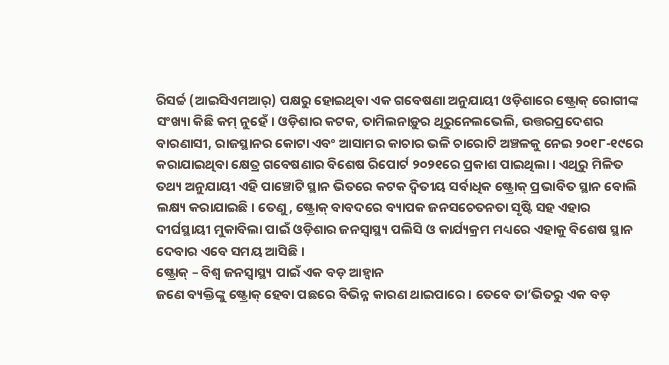ରିସର୍ଚ୍ଚ (ଆଇସିଏମଆର୍) ପକ୍ଷରୁ ହୋଇଥିବା ଏକ ଗବେଷଣା ଅନୁଯାୟୀ ଓଡ଼ିଶାରେ ଷ୍ଟ୍ରୋକ୍ ରୋଗୀଙ୍କ ସଂଖ୍ୟା କିଛି କମ୍ ନୁହେଁ। ଓଡ଼ିଶାର କଟକ, ତାମିଲନାଡ଼ୁର ଥିରୁନେଲଭେଲି, ଉତ୍ତରପ୍ରଦେଶର ବାରଣାସୀ, ରାଜସ୍ଥାନର କୋଟା ଏବଂ ଆସାମର କାଚାର ଭଳି ଚାରୋଟି ଅଞ୍ଚଳକୁ ନେଇ ୨୦୧୮-୧୯ରେ କରାଯାଇଥିବା କ୍ଷେତ୍ର ଗବେଷଣାର ବିଶେଷ ରିପୋର୍ଟ ୨୦୨୧ରେ ପ୍ରକାଶ ପାଇଥିଲା। ଏଥିରୁ ମିଳିତ ତଥ୍ୟ ଅନୁଯାୟୀ ଏହି ପାଞ୍ଚୋଟି ସ୍ଥାନ ଭିତରେ କଟକ ଦ୍ୱିତୀୟ ସର୍ବାଧିକ ଷ୍ଟ୍ରୋକ୍ ପ୍ରଭାବିତ ସ୍ଥାନ ବୋଲି ଲକ୍ଷ୍ୟ କରାଯାଇଛି। ତେଣୁ, ଷ୍ଟ୍ରୋକ୍ ବାବଦରେ ବ୍ୟାପକ ଜନସଚେତନତା ସୃଷ୍ଟି ସହ ଏହାର ଦୀର୍ଘସ୍ଥାୟୀ ମୁକାବିଲା ପାଇଁ ଓଡ଼ିଶାର ଜନସ୍ୱାସ୍ଥ୍ୟ ପଲିସି ଓ କାର୍ଯ୍ୟକ୍ରମ ମଧ୍ୟରେ ଏହାକୁ ବିଶେଷ ସ୍ଥାନ ଦେବାର ଏବେ ସମୟ ଆସିଛି।
ଷ୍ଟ୍ରୋକ୍ – ବିଶ୍ୱ ଜନସ୍ୱାସ୍ଥ୍ୟ ପାଇଁ ଏକ ବଡ଼ ଆହ୍ୱାନ
ଜଣେ ବ୍ୟକ୍ତିଙ୍କୁ ଷ୍ଟ୍ରୋକ୍ ହେବା ପଛରେ ବିଭିନ୍ନ କାରଣ ଥାଇପାରେ। ତେବେ ତା’ଭିତରୁ ଏକ ବଡ଼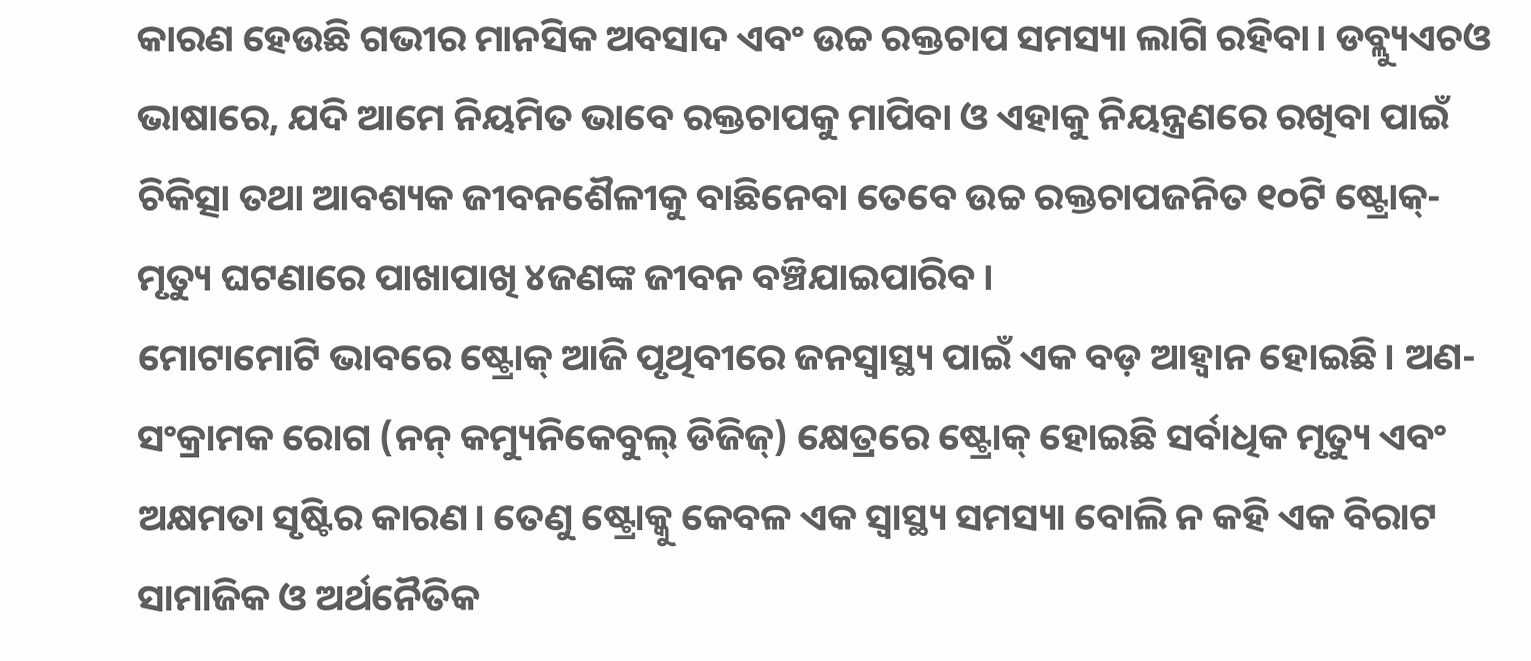କାରଣ ହେଉଛି ଗଭୀର ମାନସିକ ଅବସାଦ ଏବଂ ଉଚ୍ଚ ରକ୍ତଚାପ ସମସ୍ୟା ଲାଗି ରହିବା। ଡବ୍ଲ୍ୟୁଏଚଓ ଭାଷାରେ, ଯଦି ଆମେ ନିୟମିତ ଭାବେ ରକ୍ତଚାପକୁ ମାପିବା ଓ ଏହାକୁ ନିୟନ୍ତ୍ରଣରେ ରଖିବା ପାଇଁ ଚିକିତ୍ସା ତଥା ଆବଶ୍ୟକ ଜୀବନଶୈଳୀକୁ ବାଛିନେବା ତେବେ ଉଚ୍ଚ ରକ୍ତଚାପଜନିତ ୧୦ଟି ଷ୍ଟ୍ରୋକ୍-ମୃତ୍ୟୁ ଘଟଣାରେ ପାଖାପାଖି ୪ଜଣଙ୍କ ଜୀବନ ବଞ୍ଚିଯାଇପାରିବ।
ମୋଟାମୋଟି ଭାବରେ ଷ୍ଟ୍ରୋକ୍ ଆଜି ପୃଥିବୀରେ ଜନସ୍ୱାସ୍ଥ୍ୟ ପାଇଁ ଏକ ବଡ଼ ଆହ୍ୱାନ ହୋଇଛି। ଅଣ-ସଂକ୍ରାମକ ରୋଗ (ନନ୍ କମ୍ୟୁନିକେବୁଲ୍ ଡିଜିଜ୍) କ୍ଷେତ୍ରରେ ଷ୍ଟ୍ରୋକ୍ ହୋଇଛି ସର୍ବାଧିକ ମୃତ୍ୟୁ ଏବଂ ଅକ୍ଷମତା ସୃଷ୍ଟିର କାରଣ। ତେଣୁ ଷ୍ଟ୍ରୋକ୍କୁ କେବଳ ଏକ ସ୍ୱାସ୍ଥ୍ୟ ସମସ୍ୟା ବୋଲି ନ କହି ଏକ ବିରାଟ ସାମାଜିକ ଓ ଅର୍ଥନୈତିକ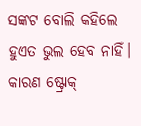ସଙ୍କଟ ବୋଲି କହିଲେ ହୁଏତ ଭୁଲ ହେବ ନାହିଁ। କାରଣ ଷ୍ଟ୍ରୋକ୍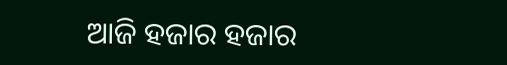ଆଜି ହଜାର ହଜାର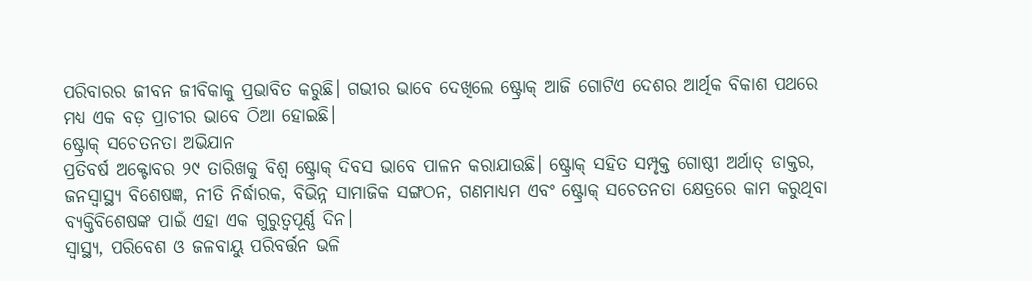ପରିବାରର ଜୀବନ ଜୀବିକାକୁ ପ୍ରଭାବିତ କରୁଛି। ଗଭୀର ଭାବେ ଦେଖିଲେ ଷ୍ଟ୍ରୋକ୍ ଆଜି ଗୋଟିଏ ଦେଶର ଆର୍ଥିକ ବିକାଶ ପଥରେ ମଧ୍ୟ ଏକ ବଡ଼ ପ୍ରାଚୀର ଭାବେ ଠିଆ ହୋଇଛି।
ଷ୍ଟ୍ରୋକ୍ ସଚେତନତା ଅଭିଯାନ
ପ୍ରତିବର୍ଷ ଅକ୍ଟୋବର ୨୯ ତାରିଖକୁ ବିଶ୍ୱ ଷ୍ଟ୍ରୋକ୍ ଦିବସ ଭାବେ ପାଳନ କରାଯାଉଛି। ଷ୍ଟ୍ରୋକ୍ ସହିତ ସମ୍ପୃକ୍ତ ଗୋଷ୍ଠୀ ଅର୍ଥାତ୍ ଡାକ୍ତର, ଜନସ୍ୱାସ୍ଥ୍ୟ ବିଶେଷଜ୍ଞ, ନୀତି ନିର୍ଦ୍ଧାରକ, ବିଭିନ୍ନ ସାମାଜିକ ସଙ୍ଗଠନ, ଗଣମାଧ୍ୟମ ଏବଂ ଷ୍ଟ୍ରୋକ୍ ସଚେତନତା କ୍ଷେତ୍ରରେ କାମ କରୁଥିବା ବ୍ୟକ୍ତିବିଶେଷଙ୍କ ପାଇଁ ଏହା ଏକ ଗୁରୁତ୍ୱପୂର୍ଣ୍ଣ ଦିନ।
ସ୍ୱାସ୍ଥ୍ୟ, ପରିବେଶ ଓ ଜଳବାୟୁ ପରିବର୍ତ୍ତନ ଭଳି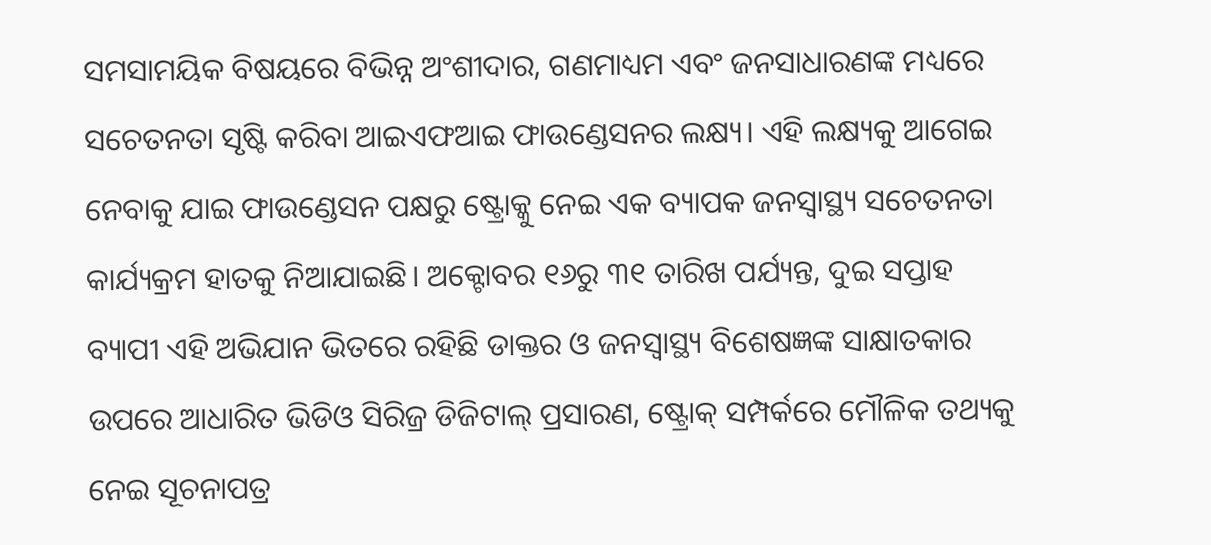ସମସାମୟିକ ବିଷୟରେ ବିଭିନ୍ନ ଅଂଶୀଦାର, ଗଣମାଧ୍ୟମ ଏବଂ ଜନସାଧାରଣଙ୍କ ମଧ୍ୟରେ ସଚେତନତା ସୃଷ୍ଟି କରିବା ଆଇଏଫଆଇ ଫାଉଣ୍ଡେସନର ଲକ୍ଷ୍ୟ। ଏହି ଲକ୍ଷ୍ୟକୁ ଆଗେଇ ନେବାକୁ ଯାଇ ଫାଉଣ୍ଡେସନ ପକ୍ଷରୁ ଷ୍ଟ୍ରୋକ୍କୁ ନେଇ ଏକ ବ୍ୟାପକ ଜନସ୍ୱାସ୍ଥ୍ୟ ସଚେତନତା କାର୍ଯ୍ୟକ୍ରମ ହାତକୁ ନିଆଯାଇଛି। ଅକ୍ଟୋବର ୧୬ରୁ ୩୧ ତାରିଖ ପର୍ଯ୍ୟନ୍ତ, ଦୁଇ ସପ୍ତାହ ବ୍ୟାପୀ ଏହି ଅଭିଯାନ ଭିତରେ ରହିଛି ଡାକ୍ତର ଓ ଜନସ୍ୱାସ୍ଥ୍ୟ ବିଶେଷଜ୍ଞଙ୍କ ସାକ୍ଷାତକାର ଉପରେ ଆଧାରିତ ଭିଡିଓ ସିରିଜ୍ର ଡିଜିଟାଲ୍ ପ୍ରସାରଣ, ଷ୍ଟ୍ରୋକ୍ ସମ୍ପର୍କରେ ମୌଳିକ ତଥ୍ୟକୁ ନେଇ ସୂଚନାପତ୍ର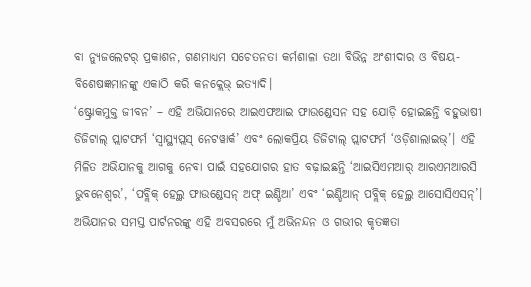ବା ନ୍ୟୁଜଲେଟର୍ ପ୍ରକାଶନ, ଗଣମାଧ୍ୟମ ସଚେତନତା କର୍ମଶାଳା ତଥା ବିଭିନ୍ନ ଅଂଶୀଦାର ଓ ବିଷୟ-ବିଶେଷଜ୍ଞମାନଙ୍କୁ ଏକାଠି କରି କନକ୍ଲେଭ୍ ଇତ୍ୟାଦି।
‘ଷ୍ଟ୍ରୋକମୁକ୍ତ ଜୀବନ’ – ଏହି ଅଭିଯାନରେ ଆଇଏଫଆଇ ଫାଉଣ୍ଡେସନ ସହ ଯୋଡ଼ି ହୋଇଛନ୍ତି ବହୁଭାଷୀ ଡିଜିଟାଲ୍ ପ୍ଲାଟଫର୍ମ ‘ସ୍ୱାସ୍ଥ୍ୟପ୍ଲସ୍ ନେଟୱାର୍କ’ ଏବଂ ଲୋକପ୍ରିୟ ଡିଜିଟାଲ୍ ପ୍ଲାଟଫର୍ମ ‘ଓଡ଼ିଶାଲାଇଭ୍’। ଏହି ମିଳିତ ଅଭିଯାନକୁ ଆଗକୁ ନେବା ପାଇଁ ସହଯୋଗର ହାତ ବଢ଼ାଇଛନ୍ତି ‘ଆଇସିଏମଆର୍ ଆରଏମଆରସି ଭୁବନେଶ୍ୱର’, ‘ପବ୍ଲିକ୍ ହେଲ୍ଥ ଫାଉଣ୍ଡେସନ୍ ଅଫ୍ ଇଣ୍ଡିଆ’ ଏବଂ ‘ଇଣ୍ଡିଆନ୍ ପବ୍ଲିକ୍ ହେଲ୍ଥ ଆସୋସିଏସନ୍’। ଅଭିଯାନର ସମସ୍ତ ପାର୍ଟନରଙ୍କୁ ଏହି ଅବସରରେ ମୁଁ ଅଭିନନ୍ଦନ ଓ ଗଭୀର କୃତଜ୍ଞତା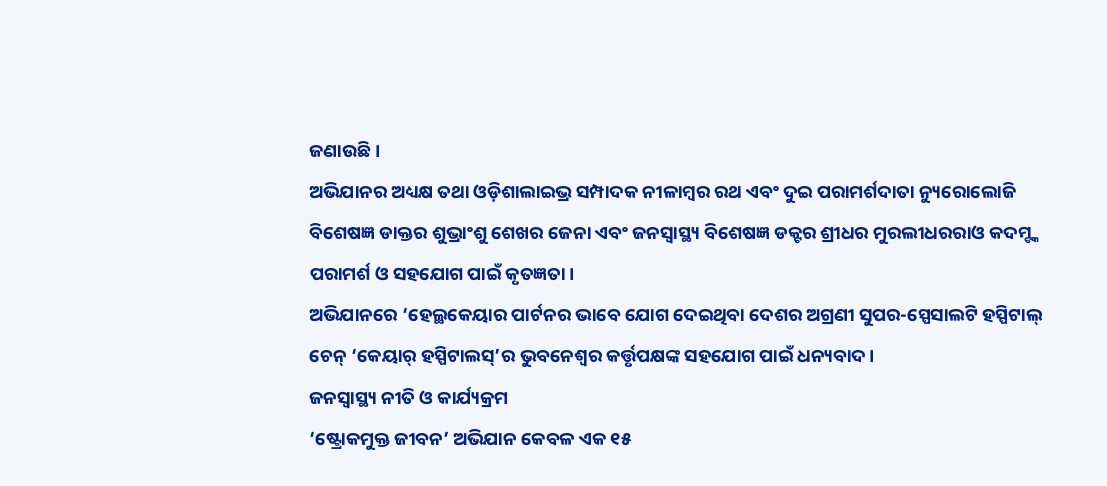ଜଣାଉଛି।
ଅଭିଯାନର ଅଧ୍ୟକ୍ଷ ତଥା ଓଡ଼ିଶାଲାଇଭ୍ର ସମ୍ପାଦକ ନୀଳାମ୍ବର ରଥ ଏବଂ ଦୁଇ ପରାମର୍ଶଦାତା ନ୍ୟୁରୋଲୋଜି ବିଶେଷଜ୍ଞ ଡାକ୍ତର ଶୁଭ୍ରାଂଶୁ ଶେଖର ଜେନା ଏବଂ ଜନସ୍ୱାସ୍ଥ୍ୟ ବିଶେଷଜ୍ଞ ଡକ୍ଟର ଶ୍ରୀଧର ମୁରଲୀଧରରାଓ କଦମ୍ଙ୍କ ପରାମର୍ଶ ଓ ସହଯୋଗ ପାଇଁ କୃତଜ୍ଞତା।
ଅଭିଯାନରେ ‘ହେଲ୍ଥକେୟାର ପାର୍ଟନର ଭାବେ ଯୋଗ ଦେଇଥିବା ଦେଶର ଅଗ୍ରଣୀ ସୁପର-ସ୍ପେସାଲଟି ହସ୍ପିଟାଲ୍ ଚେନ୍ ‘କେୟାର୍ ହସ୍ପିଟାଲସ୍’ର ଭୁବନେଶ୍ୱର କର୍ତ୍ତୃପକ୍ଷଙ୍କ ସହଯୋଗ ପାଇଁ ଧନ୍ୟବାଦ।
ଜନସ୍ୱାସ୍ଥ୍ୟ ନୀତି ଓ କାର୍ଯ୍ୟକ୍ରମ
‘ଷ୍ଟ୍ରୋକମୁକ୍ତ ଜୀବନ’ ଅଭିଯାନ କେବଳ ଏକ ୧୫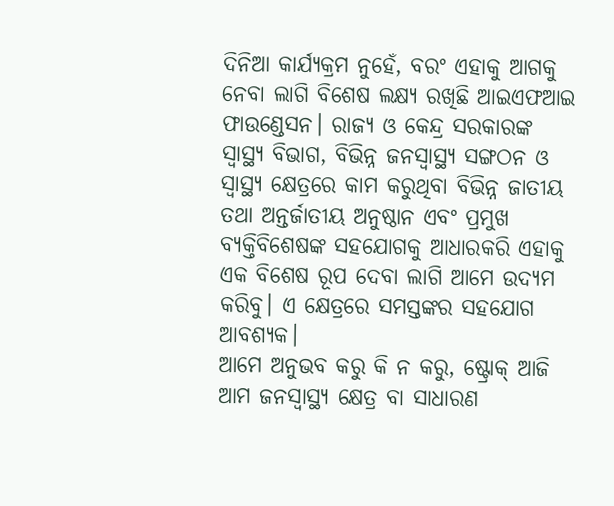ଦିନିଆ କାର୍ଯ୍ୟକ୍ରମ ନୁହେଁ, ବରଂ ଏହାକୁ ଆଗକୁ ନେବା ଲାଗି ବିଶେଷ ଲକ୍ଷ୍ୟ ରଖିଛି ଆଇଏଫଆଇ ଫାଉଣ୍ଡେସନ। ରାଜ୍ୟ ଓ କେନ୍ଦ୍ର ସରକାରଙ୍କ ସ୍ୱାସ୍ଥ୍ୟ ବିଭାଗ, ବିଭିନ୍ନ ଜନସ୍ୱାସ୍ଥ୍ୟ ସଙ୍ଗଠନ ଓ ସ୍ୱାସ୍ଥ୍ୟ କ୍ଷେତ୍ରରେ କାମ କରୁଥିବା ବିଭିନ୍ନ ଜାତୀୟ ତଥା ଅନ୍ତର୍ଜାତୀୟ ଅନୁଷ୍ଠାନ ଏବଂ ପ୍ରମୁଖ ବ୍ୟକ୍ତିବିଶେଷଙ୍କ ସହଯୋଗକୁ ଆଧାରକରି ଏହାକୁ ଏକ ବିଶେଷ ରୂପ ଦେବା ଲାଗି ଆମେ ଉଦ୍ୟମ କରିବୁ। ଏ କ୍ଷେତ୍ରରେ ସମସ୍ତଙ୍କର ସହଯୋଗ ଆବଶ୍ୟକ।
ଆମେ ଅନୁଭବ କରୁ କି ନ କରୁ, ଷ୍ଟ୍ରୋକ୍ ଆଜି ଆମ ଜନସ୍ୱାସ୍ଥ୍ୟ କ୍ଷେତ୍ର ବା ସାଧାରଣ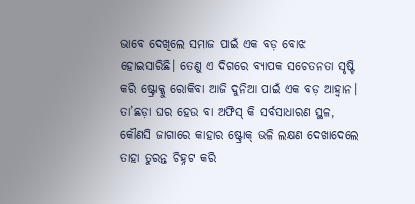ଭାବେ ଦେଖିଲେ ସମାଜ ପାଇଁ ଏକ ବଡ଼ ବୋଝ ହୋଇସାରିଛି। ତେଣୁ ଏ ଦିଗରେ ବ୍ୟାପକ ସଚେତନତା ସୃଷ୍ଟି କରି ଷ୍ଟ୍ରୋକ୍କୁ ରୋକିବା ଆଜି ଦୁନିଆ ପାଇଁ ଏକ ବଡ଼ ଆହ୍ୱାନ। ତା’ଛଡ଼ା ଘର ହେଉ ବା ଅଫିସ୍ କି ସର୍ବସାଧାରଣ ସ୍ଥଳ, କୌଣସି ଜାଗାରେ କାହାର ଷ୍ଟ୍ରୋକ୍ ଭଳି ଲକ୍ଷଣ ଦେଖାଦେଲେ ତାହା ତୁରନ୍ତ ଚିହ୍ନଟ କରି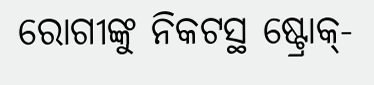ରୋଗୀଙ୍କୁ ନିକଟସ୍ଥ ଷ୍ଟ୍ରୋକ୍-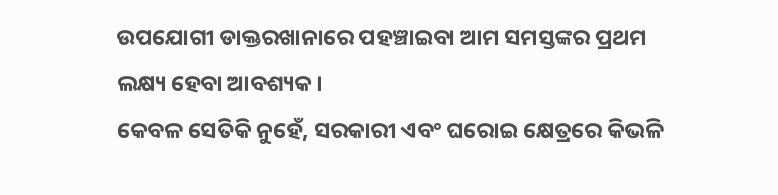ଉପଯୋଗୀ ଡାକ୍ତରଖାନାରେ ପହଞ୍ଚାଇବା ଆମ ସମସ୍ତଙ୍କର ପ୍ରଥମ ଲକ୍ଷ୍ୟ ହେବା ଆବଶ୍ୟକ।
କେବଳ ସେତିକି ନୁହେଁ, ସରକାରୀ ଏବଂ ଘରୋଇ କ୍ଷେତ୍ରରେ କିଭଳି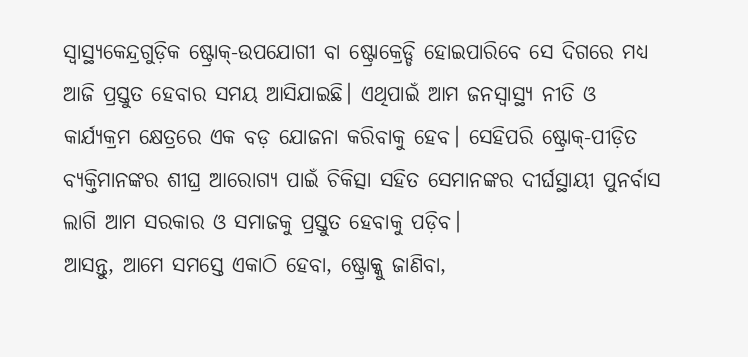ସ୍ୱାସ୍ଥ୍ୟକେନ୍ଦ୍ରଗୁଡ଼ିକ ଷ୍ଟ୍ରୋକ୍-ଉପଯୋଗୀ ବା ଷ୍ଟ୍ରୋକ୍ରେଡ୍ଡି ହୋଇପାରିବେ ସେ ଦିଗରେ ମଧ୍ୟ ଆଜି ପ୍ରସ୍ତୁତ ହେବାର ସମୟ ଆସିଯାଇଛି। ଏଥିପାଇଁ ଆମ ଜନସ୍ୱାସ୍ଥ୍ୟ ନୀତି ଓ କାର୍ଯ୍ୟକ୍ରମ କ୍ଷେତ୍ରରେ ଏକ ବଡ଼ ଯୋଜନା କରିବାକୁ ହେବ। ସେହିପରି ଷ୍ଟ୍ରୋକ୍-ପୀଡ଼ିତ ବ୍ୟକ୍ତିମାନଙ୍କର ଶୀଘ୍ର ଆରୋଗ୍ୟ ପାଇଁ ଚିକିତ୍ସା ସହିତ ସେମାନଙ୍କର ଦୀର୍ଘସ୍ଥାୟୀ ପୁନର୍ବାସ ଲାଗି ଆମ ସରକାର ଓ ସମାଜକୁ ପ୍ରସ୍ତୁତ ହେବାକୁ ପଡ଼ିବ।
ଆସନ୍ତୁ, ଆମେ ସମସ୍ତେ ଏକାଠି ହେବା, ଷ୍ଟ୍ରୋକ୍କୁ ଜାଣିବା,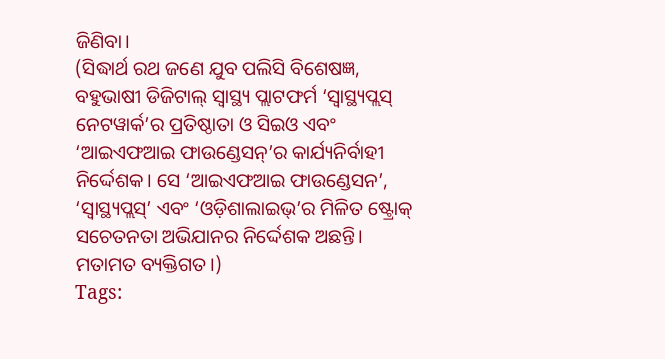ଜିଣିବା।
(ସିଦ୍ଧାର୍ଥ ରଥ ଜଣେ ଯୁବ ପଲିସି ବିଶେଷଜ୍ଞ, ବହୁଭାଷୀ ଡିଜିଟାଲ୍ ସ୍ୱାସ୍ଥ୍ୟ ପ୍ଲାଟଫର୍ମ ‘ସ୍ୱାସ୍ଥ୍ୟପ୍ଲସ୍ ନେଟୱାର୍କ’ର ପ୍ରତିଷ୍ଠାତା ଓ ସିଇଓ ଏବଂ ‘ଆଇଏଫଆଇ ଫାଉଣ୍ଡେସନ୍’ର କାର୍ଯ୍ୟନିର୍ବାହୀ ନିର୍ଦ୍ଦେଶକ। ସେ ‘ଆଇଏଫଆଇ ଫାଉଣ୍ଡେସନ’, ‘ସ୍ୱାସ୍ଥ୍ୟପ୍ଲସ୍’ ଏବଂ ‘ଓଡ଼ିଶାଲାଇଭ୍’ର ମିଳିତ ଷ୍ଟ୍ରୋକ୍ ସଚେତନତା ଅଭିଯାନର ନିର୍ଦ୍ଦେଶକ ଅଛନ୍ତି। ମତାମତ ବ୍ୟକ୍ତିଗତ।)
Tags: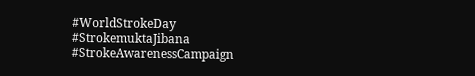#WorldStrokeDay #StrokemuktaJibana #StrokeAwarenessCampaign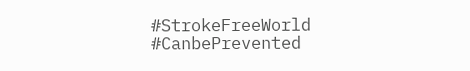#StrokeFreeWorld #CanbePrevented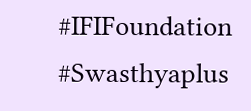#IFIFoundation #Swasthyaplus